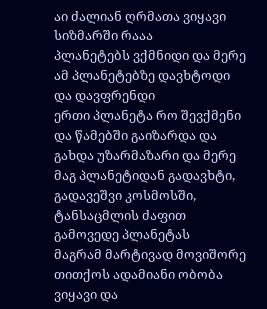აი ძალიან ღრმათა ვიყავი სიზმარში რააა
პლანეტებს ვქმნიდი და მერე ამ პლანეტებზე დავხტოდი და დავფრენდი
ერთი პლანეტა რო შევქმენი და წამებში გაიზარდა და გახდა უზარმაზარი და მერე მაგ პლანეტიდან გადავხტი, გადავეშვი კოსმოსში, ტანსაცმლის ძაფით გამოვედე პლანეტას
მაგრამ მარტივად მოვიშორე
თითქოს ადამიანი ობობა ვიყავი და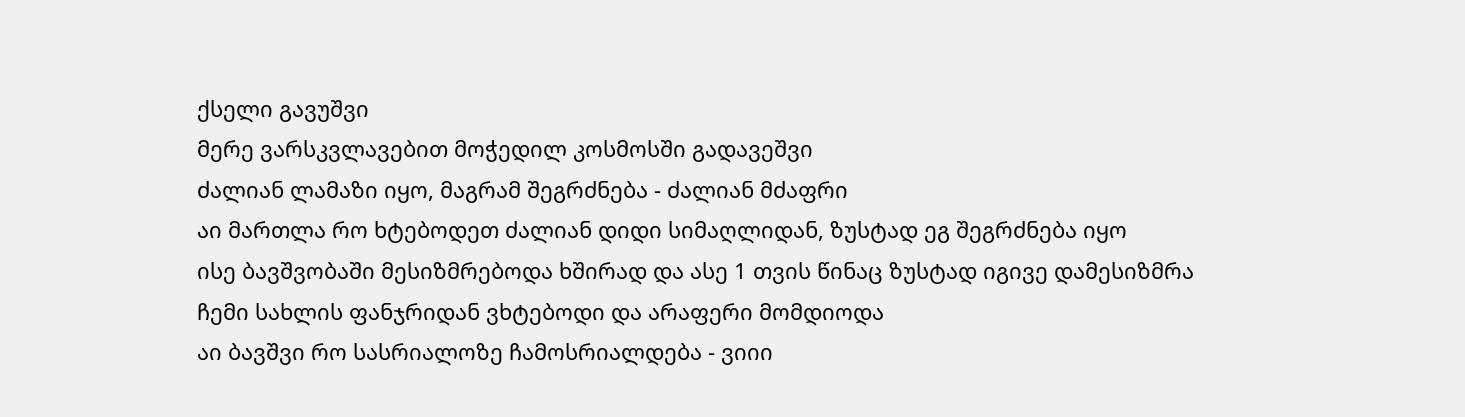ქსელი გავუშვი
მერე ვარსკვლავებით მოჭედილ კოსმოსში გადავეშვი
ძალიან ლამაზი იყო, მაგრამ შეგრძნება - ძალიან მძაფრი
აი მართლა რო ხტებოდეთ ძალიან დიდი სიმაღლიდან, ზუსტად ეგ შეგრძნება იყო
ისე ბავშვობაში მესიზმრებოდა ხშირად და ასე 1 თვის წინაც ზუსტად იგივე დამესიზმრა
ჩემი სახლის ფანჯრიდან ვხტებოდი და არაფერი მომდიოდა
აი ბავშვი რო სასრიალოზე ჩამოსრიალდება - ვიიი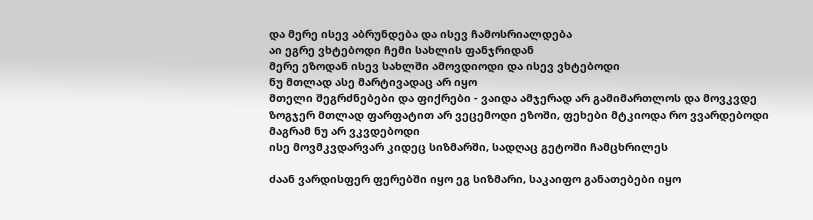და მერე ისევ აბრუნდება და ისევ ჩამოსრიალდება
აი ეგრე ვხტებოდი ჩემი სახლის ფანჯრიდან
მერე ეზოდან ისევ სახლში ამოვდიოდი და ისევ ვხტებოდი
ნუ მთლად ასე მარტივადაც არ იყო
მთელი შეგრძნებები და ფიქრები - ვაიდა ამჯერად არ გამიმართლოს და მოვკვდე
ზოგჯერ მთლად ფარფატით არ ვეცემოდი ეზოში, ფეხები მტკიოდა რო ვვარდებოდი
მაგრამ ნუ არ ვკვდებოდი
ისე მოვმკვდარვარ კიდეც სიზმარში, სადღაც გეტოში ჩამცხრილეს

ძაან ვარდისფერ ფერებში იყო ეგ სიზმარი, საკაიფო განათებები იყო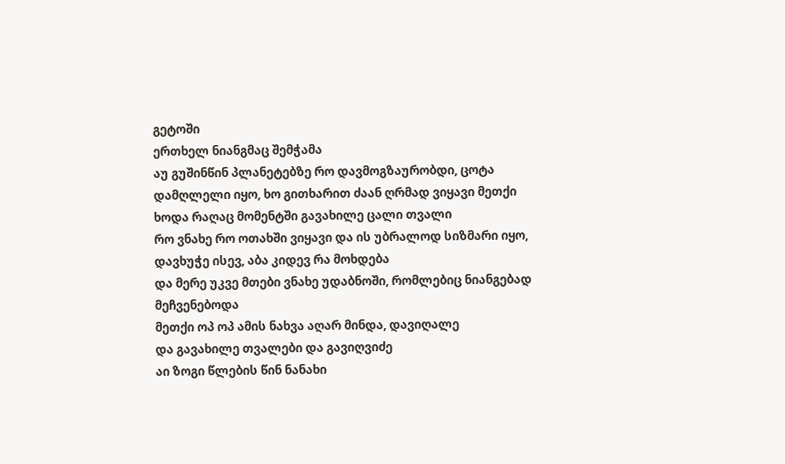გეტოში
ერთხელ ნიანგმაც შემჭამა
აუ გუშინწინ პლანეტებზე რო დავმოგზაურობდი, ცოტა დამღლელი იყო, ხო გითხარით ძაან ღრმად ვიყავი მეთქი
ხოდა რაღაც მომენტში გავახილე ცალი თვალი
რო ვნახე რო ოთახში ვიყავი და ის უბრალოდ სიზმარი იყო, დავხუჭე ისევ, აბა კიდევ რა მოხდება
და მერე უკვე მთები ვნახე უდაბნოში, რომლებიც ნიანგებად მეჩვენებოდა
მეთქი ოპ ოპ ამის ნახვა აღარ მინდა, დავიღალე
და გავახილე თვალები და გავიღვიძე
აი ზოგი წლების წინ ნანახი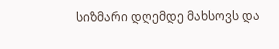სიზმარი დღემდე მახსოვს და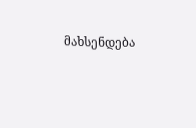მახსენდება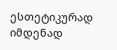ესთეტიკურად იმდენად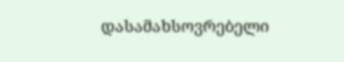დასამახსოვრებელი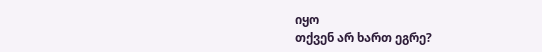იყო
თქვენ არ ხართ ეგრე?